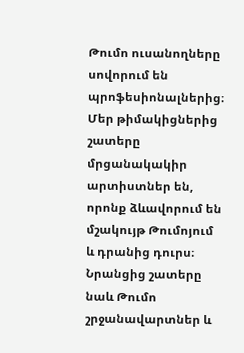Թումո ուսանողները սովորում են պրոֆեսիոնալներից։ Մեր թիմակիցներից շատերը մրցանակակիր արտիստներ են, որոնք ձևավորում են մշակույթ Թումոյում և դրանից դուրս։ Նրանցից շատերը նաև Թումո շրջանավարտներ և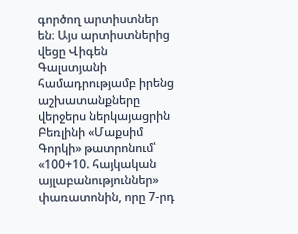գործող արտիստներ են։ Այս արտիստներից վեցը Վիգեն Գալստյանի համադրությամբ իրենց աշխատանքները վերջերս ներկայացրին Բեռլինի «Մաքսիմ Գորկի» թատրոնում՝ «100+10. հայկական այլաբանություններ» փառատոնին, որը 7-րդ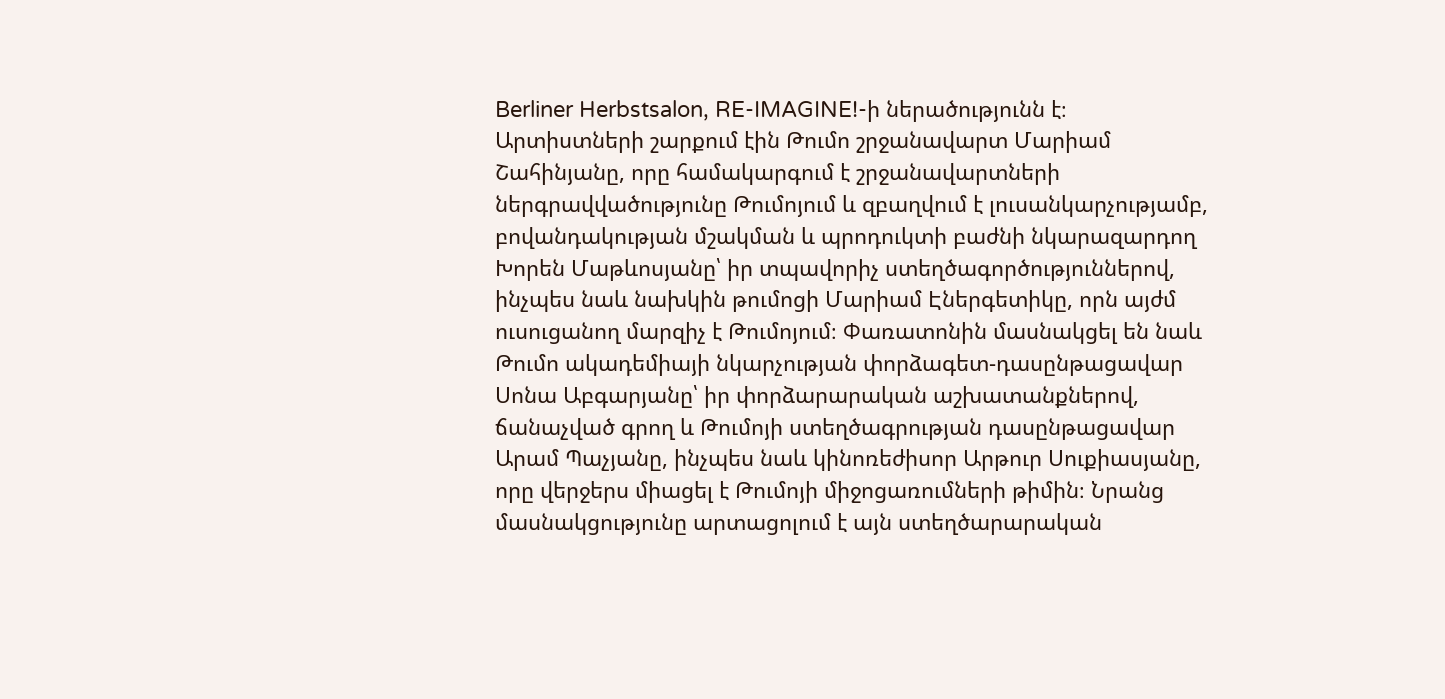Berliner Herbstsalon, RE-IMAGINE!-ի ներածությունն է։
Արտիստների շարքում էին Թումո շրջանավարտ Մարիամ Շահինյանը, որը համակարգում է շրջանավարտների ներգրավվածությունը Թումոյում և զբաղվում է լուսանկարչությամբ, բովանդակության մշակման և պրոդուկտի բաժնի նկարազարդող Խորեն Մաթևոսյանը՝ իր տպավորիչ ստեղծագործություններով, ինչպես նաև նախկին թումոցի Մարիամ Էներգետիկը, որն այժմ ուսուցանող մարզիչ է Թումոյում։ Փառատոնին մասնակցել են նաև Թումո ակադեմիայի նկարչության փորձագետ-դասընթացավար Սոնա Աբգարյանը՝ իր փորձարարական աշխատանքներով, ճանաչված գրող և Թումոյի ստեղծագրության դասընթացավար Արամ Պաչյանը, ինչպես նաև կինոռեժիսոր Արթուր Սուքիասյանը, որը վերջերս միացել է Թումոյի միջոցառումների թիմին։ Նրանց մասնակցությունը արտացոլում է այն ստեղծարարական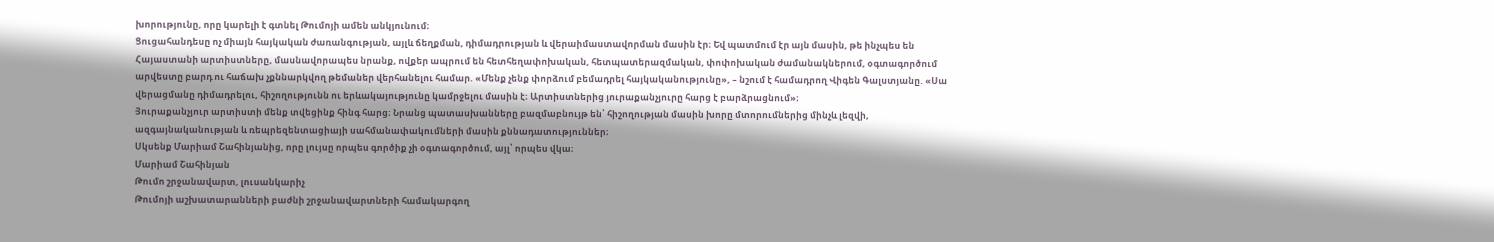խորությունը, որը կարելի է գտնել Թումոյի ամեն անկյունում։
Ցուցահանդեսը ոչ միայն հայկական ժառանգության, այլև ճեղքման, դիմադրության և վերաիմաստավորման մասին էր։ Եվ պատմում էր այն մասին, թե ինչպես են Հայաստանի արտիստները, մասնավորապես նրանք, ովքեր ապրում են հետհեղափոխական, հետպատերազմական, փոփոխական ժամանակներում, օգտագործում արվեստը բարդ ու հաճախ չքննարկվող թեմաներ վերհանելու համար. «Մենք չենք փորձում բեմադրել հայկականությունը», – նշում է համադրող Վիգեն Գալստյանը. «Սա վերացմանը դիմադրելու, հիշողությունն ու երևակայությունը կամրջելու մասին է։ Արտիստներից յուրաքանչյուրը հարց է բարձրացնում»։
Յուրաքանչյուր արտիստի մենք տվեցինք հինգ հարց։ Նրանց պատասխանները բազմաբնույթ են՝ հիշողության մասին խորը մտորումներից մինչև լեզվի, ազգայնականության և ռեպրեզենտացիայի սահմանափակումների մասին քննադատություններ։
Սկսենք Մարիամ Շահինյանից, որը լույսը որպես գործիք չի օգտագործում, այլ՝ որպես վկա։
Մարիամ Շահինյան
Թումո շրջանավարտ, լուսանկարիչ
Թումոյի աշխատարանների բաժնի շրջանավարտների համակարգող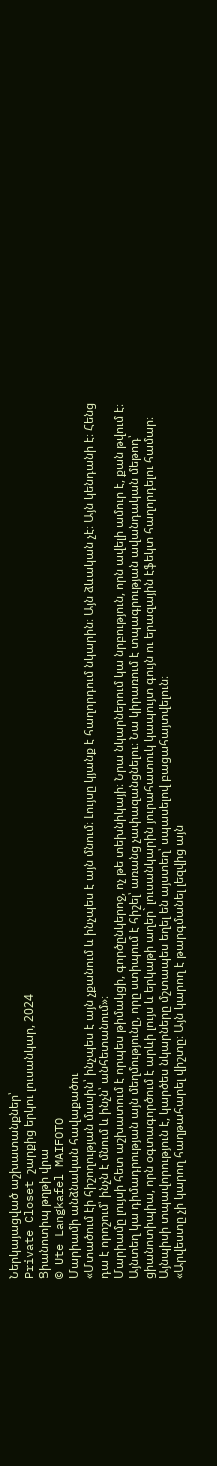Ներկայացված աշխատանքներ՝
Private Closet շարքից երկու լուսանկար, 2024
Ցիանոտիպ թղթի վրա
© Ute Langkafel MAIFOTO
Մարիամի անձնական հավաքածու
«Մտածում էի հիշողության մասին՝ ինչպես է այն չքանում և ինչպես է այն մնում։ Լույսը կյանք է հաղորդում նկարին։ Այն ձևական չէ։ Այն կենդանի է։ Հենց դա է որոշում՝ ինչն է մնում և ինչն՝ անհետանում»։
Մարիամը լույսի հետ աշխատում է որպես թիմակցի, գործընկերոջ, ոչ թե տեխնիկայի։ Նրա նկարներում կա նրբություն, որն ավելի ամուր է, քան թվում է։ Այնտեղ կա դիմադրության այն մեղմությունը, որը ստիպում է հիշել՝ առանց չափազանցնելու։ Նա կիրառում է տպագրության ավանդական մեթոդ՝ ցիանոտիպիա, որն օգտագործում է արևի լույս և երկաթի աղեր` լուսանկարին յուրահատուկ կապույտ գույն ու երազային էֆեկտ հաղորդելու համար։ Այնպիսի տպավորություն է, կարծես նկարները մշտապես եղել են այստեղ՝ սպասելով բացահայտվելուն։
«Արվեստը չի կարող հաղթահարել վիշտը։ Այն կարող է թարգմանել լեզվից այն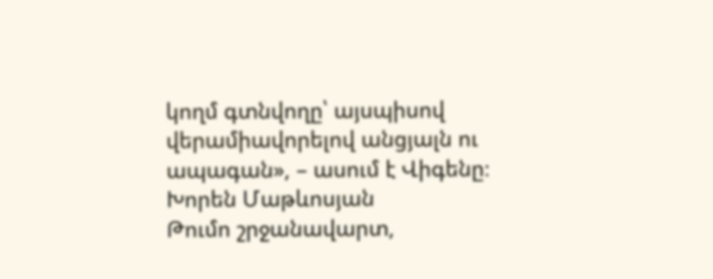կողմ գտնվողը՝ այսպիսով վերամիավորելով անցյալն ու ապագան», – ասում է Վիգենը։
Խորեն Մաթևոսյան
Թումո շրջանավարտ,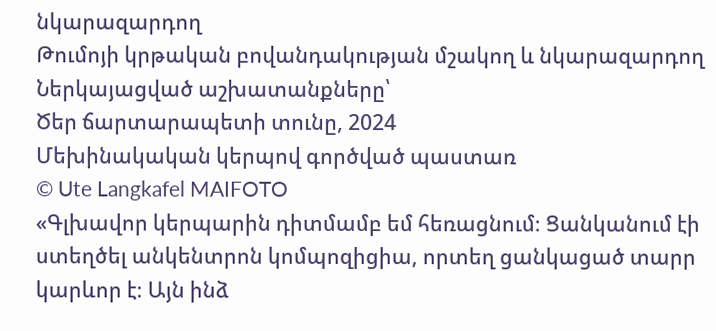նկարազարդող
Թումոյի կրթական բովանդակության մշակող և նկարազարդող
Ներկայացված աշխատանքները՝
Ծեր ճարտարապետի տունը, 2024
Մեխինակական կերպով գործված պաստառ
© Ute Langkafel MAIFOTO
«Գլխավոր կերպարին դիտմամբ եմ հեռացնում։ Ցանկանում էի ստեղծել անկենտրոն կոմպոզիցիա, որտեղ ցանկացած տարր կարևոր է։ Այն ինձ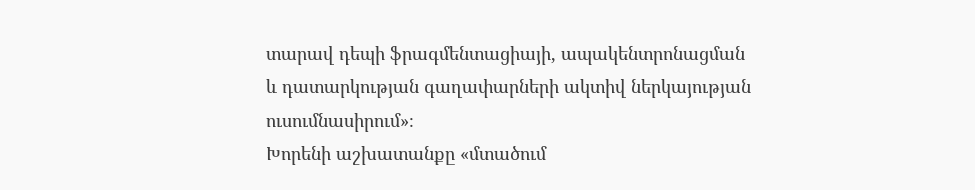տարավ դեպի ֆրագմենտացիայի, ապակենտրոնացման և դատարկության գաղափարների ակտիվ ներկայության ուսումնասիրում»։
Խորենի աշխատանքը «մտածում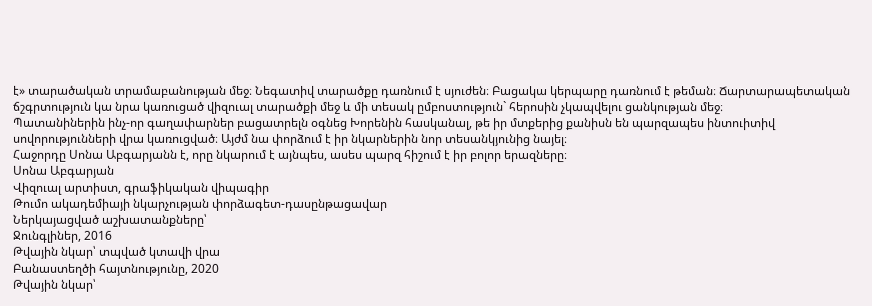է» տարածական տրամաբանության մեջ։ Նեգատիվ տարածքը դառնում է սյուժեն։ Բացակա կերպարը դառնում է թեման։ Ճարտարապետական ճշգրտություն կա նրա կառուցած վիզուալ տարածքի մեջ և մի տեսակ ըմբոստություն` հերոսին չկապվելու ցանկության մեջ։
Պատանիներին ինչ-որ գաղափարներ բացատրելն օգնեց Խորենին հասկանալ, թե իր մտքերից քանիսն են պարզապես ինտուիտիվ սովորությունների վրա կառուցված։ Այժմ նա փորձում է իր նկարներին նոր տեսանկյունից նայել։
Հաջորդը Սոնա Աբգարյանն է, որը նկարում է այնպես, ասես պարզ հիշում է իր բոլոր երազները։
Սոնա Աբգարյան
Վիզուալ արտիստ, գրաֆիկական վիպագիր
Թումո ակադեմիայի նկարչության փորձագետ-դասընթացավար
Ներկայացված աշխատանքները՝
Ջունգլիներ, 2016
Թվային նկար՝ տպված կտավի վրա
Բանաստեղծի հայտնությունը, 2020
Թվային նկար՝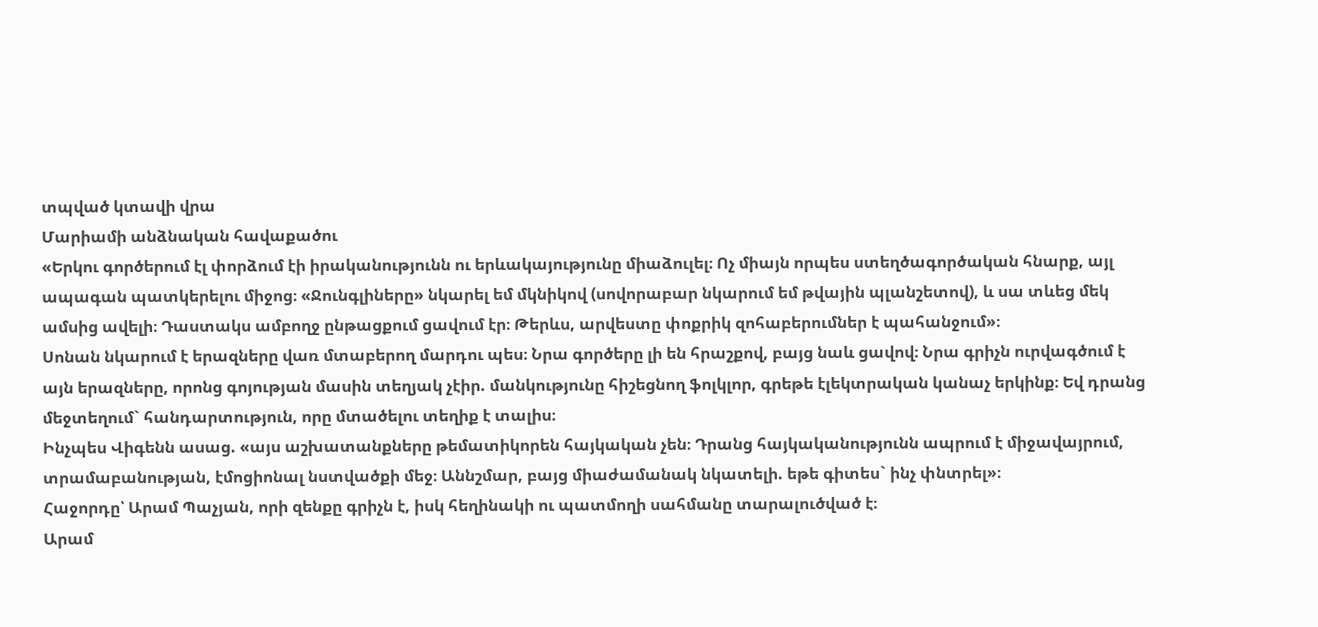տպված կտավի վրա
Մարիամի անձնական հավաքածու
«Երկու գործերում էլ փորձում էի իրականությունն ու երևակայությունը միաձուլել։ Ոչ միայն որպես ստեղծագործական հնարք, այլ ապագան պատկերելու միջոց։ «Ջունգլիները» նկարել եմ մկնիկով (սովորաբար նկարում եմ թվային պլանշետով), և սա տևեց մեկ ամսից ավելի։ Դաստակս ամբողջ ընթացքում ցավում էր։ Թերևս, արվեստը փոքրիկ զոհաբերումներ է պահանջում»։
Սոնան նկարում է երազները վառ մտաբերող մարդու պես։ Նրա գործերը լի են հրաշքով, բայց նաև ցավով։ Նրա գրիչն ուրվագծում է այն երազները, որոնց գոյության մասին տեղյակ չէիր. մանկությունը հիշեցնող ֆոլկլոր, գրեթե էլեկտրական կանաչ երկինք։ Եվ դրանց մեջտեղում` հանդարտություն, որը մտածելու տեղիք է տալիս։
Ինչպես Վիգենն ասաց. «այս աշխատանքները թեմատիկորեն հայկական չեն։ Դրանց հայկականությունն ապրում է միջավայրում, տրամաբանության, էմոցիոնալ նստվածքի մեջ։ Աննշմար, բայց միաժամանակ նկատելի. եթե գիտես` ինչ փնտրել»։
Հաջորդը՝ Արամ Պաչյան, որի զենքը գրիչն է, իսկ հեղինակի ու պատմողի սահմանը տարալուծված է։
Արամ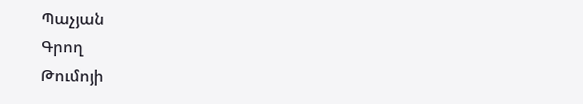Պաչյան
Գրող
Թումոյի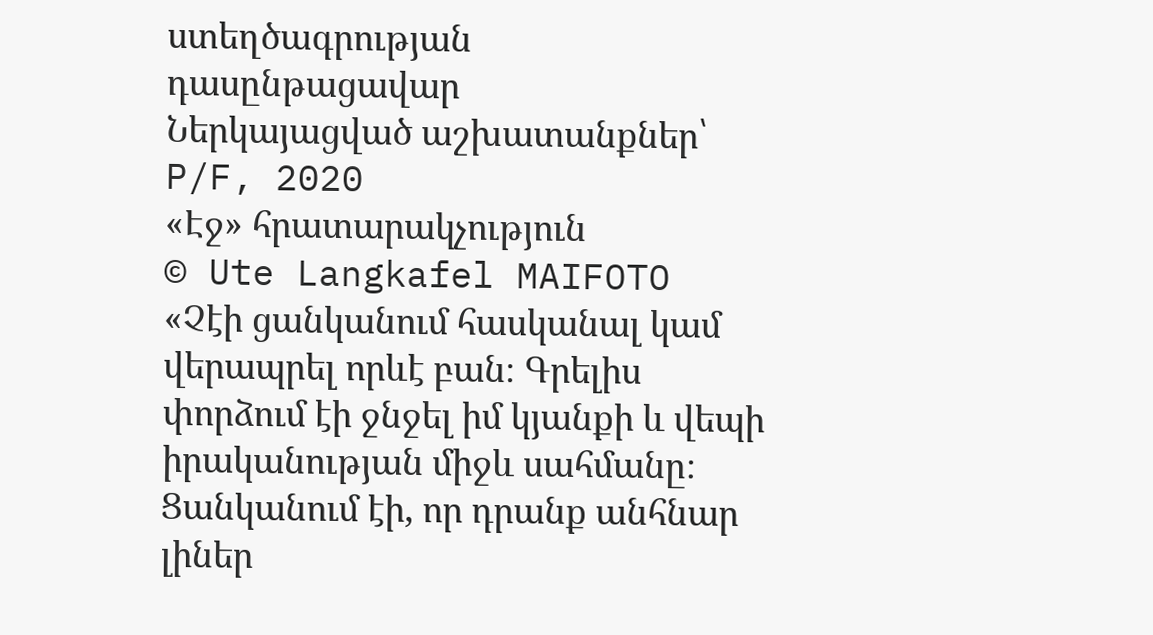ստեղծագրության դասընթացավար
Ներկայացված աշխատանքներ՝
P/F, 2020
«Էջ» հրատարակչություն
© Ute Langkafel MAIFOTO
«Չէի ցանկանում հասկանալ կամ վերապրել որևէ բան։ Գրելիս փորձում էի ջնջել իմ կյանքի և վեպի իրականության միջև սահմանը։ Ցանկանում էի, որ դրանք անհնար լիներ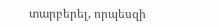տարբերել, որպեսզի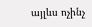այլևս ոչինչ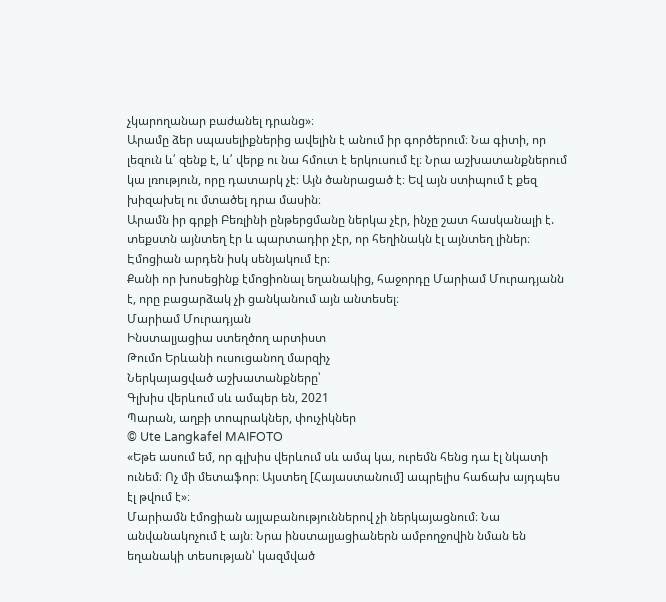չկարողանար բաժանել դրանց»։
Արամը ձեր սպասելիքներից ավելին է անում իր գործերում։ Նա գիտի, որ լեզուն և՛ զենք է, և՛ վերք ու նա հմուտ է երկուսում էլ։ Նրա աշխատանքներում կա լռություն, որը դատարկ չէ։ Այն ծանրացած է։ Եվ այն ստիպում է քեզ խիզախել ու մտածել դրա մասին։
Արամն իր գրքի Բեռլինի ընթերցմանը ներկա չէր, ինչը շատ հասկանալի է. տեքստն այնտեղ էր և պարտադիր չէր, որ հեղինակն էլ այնտեղ լիներ։ Էմոցիան արդեն իսկ սենյակում էր։
Քանի որ խոսեցինք էմոցիոնալ եղանակից, հաջորդը Մարիամ Մուրադյանն է, որը բացարձակ չի ցանկանում այն անտեսել։
Մարիամ Մուրադյան
Ինստալյացիա ստեղծող արտիստ
Թումո Երևանի ուսուցանող մարզիչ
Ներկայացված աշխատանքները՝
Գլխիս վերևում սև ամպեր են, 2021
Պարան, աղբի տոպրակներ, փուչիկներ
© Ute Langkafel MAIFOTO
«Եթե ասում եմ, որ գլխիս վերևում սև ամպ կա, ուրեմն հենց դա էլ նկատի ունեմ։ Ոչ մի մետաֆոր։ Այստեղ [Հայաստանում] ապրելիս հաճախ այդպես էլ թվում է»։
Մարիամն էմոցիան այլաբանություններով չի ներկայացնում։ Նա անվանակոչում է այն։ Նրա ինստալյացիաներն ամբողջովին նման են եղանակի տեսության՝ կազմված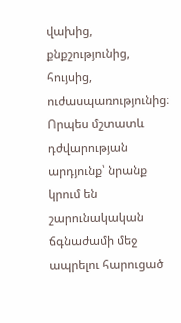վախից, քնքշությունից, հույսից, ուժասպառությունից։ Որպես մշտատև դժվարության արդյունք՝ նրանք կրում են շարունակական ճգնաժամի մեջ ապրելու հարուցած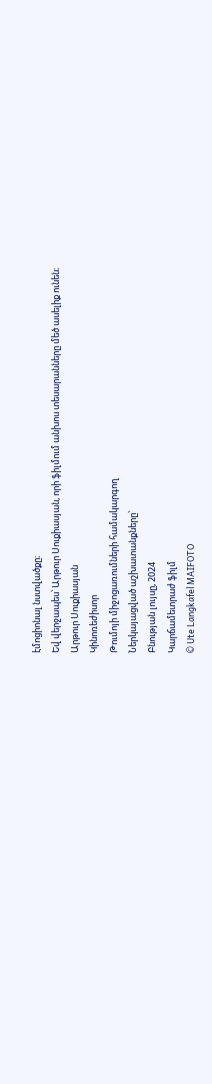էմոցիոնալ նստվածքը։
Եվ վերջապես՝ Արթուր Սուքիասյան, որի ֆիլմում անխոս տեսարանները մեծ ասելիք ունեն։
Արթուր Սուքիասյան
Կինոռեժիսոր
Թումոյի միջոցառումների համակարգող
Ներկայացված աշխատանքները՝
Բնության լույսը, 2024
Կարճամետրաժ ֆիլմ
© Ute Langkafel MAIFOTO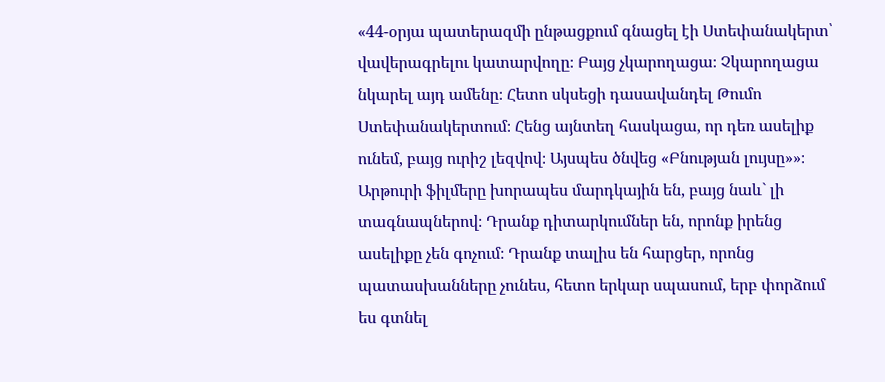«44-օրյա պատերազմի ընթացքում գնացել էի Ստեփանակերտ՝ վավերագրելու կատարվողը։ Բայց չկարողացա։ Չկարողացա նկարել այդ ամենը։ Հետո սկսեցի դասավանդել Թումո Ստեփանակերտում։ Հենց այնտեղ հասկացա, որ դեռ ասելիք ունեմ, բայց ուրիշ լեզվով։ Այսպես ծնվեց «Բնության լույսը»»։
Արթուրի ֆիլմերը խորապես մարդկային են, բայց նաև` լի տագնապներով։ Դրանք դիտարկումներ են, որոնք իրենց ասելիքը չեն գոչում։ Դրանք տալիս են հարցեր, որոնց պատասխանները չունես, հետո երկար սպասում, երբ փորձում ես գտնել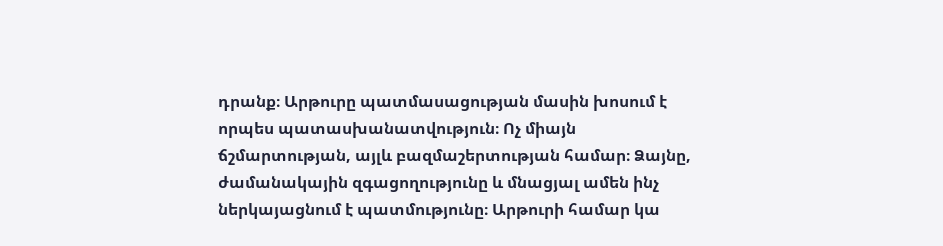դրանք։ Արթուրը պատմասացության մասին խոսում է որպես պատասխանատվություն։ Ոչ միայն ճշմարտության, այլև բազմաշերտության համար։ Ձայնը, ժամանակային զգացողությունը և մնացյալ ամեն ինչ ներկայացնում է պատմությունը։ Արթուրի համար կա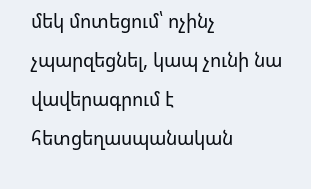մեկ մոտեցում՝ ոչինչ չպարզեցնել, կապ չունի նա վավերագրում է հետցեղասպանական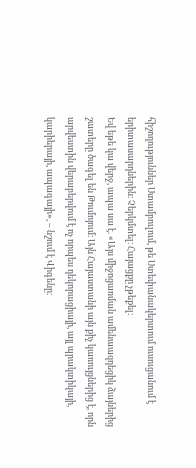հիշողություններ Ստամբուլում, թե Ստեփանակերտում ուսուցանում է երիտասարդներին։ Չերկմտել։ Հայացքը չթեքել։
Եվ եթե կա վերջ, ապա սա է. «Այս միջոցառման ամենաազդեցիկ ձայներից շատերը ծագել են Թումոյում։ Այն Հայաստանի այն քիչ կառույցներից է, որն արվեստին վերաբերվում է ոչ որպես դեկորացիայի, այլ պրակտիկայի, կարիերայի, ապագայի», – նշում է Վիգենը։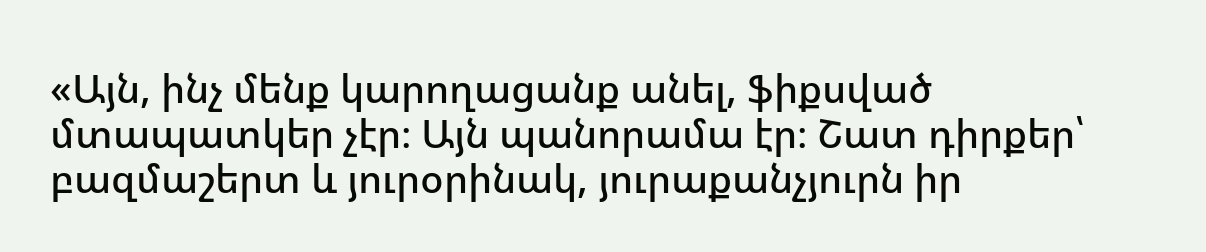«Այն, ինչ մենք կարողացանք անել, ֆիքսված մտապատկեր չէր։ Այն պանորամա էր։ Շատ դիրքեր՝ բազմաշերտ և յուրօրինակ, յուրաքանչյուրն իր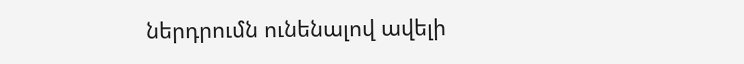ներդրումն ունենալով ավելի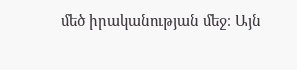մեծ իրականության մեջ։ Այն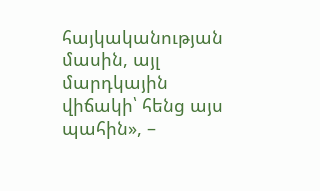հայկականության մասին, այլ մարդկային վիճակի՝ հենց այս պահին», –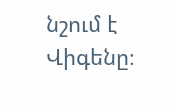նշում է Վիգենը։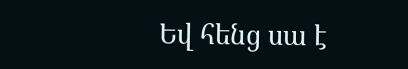Եվ հենց սա է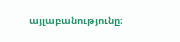այլաբանությունը։